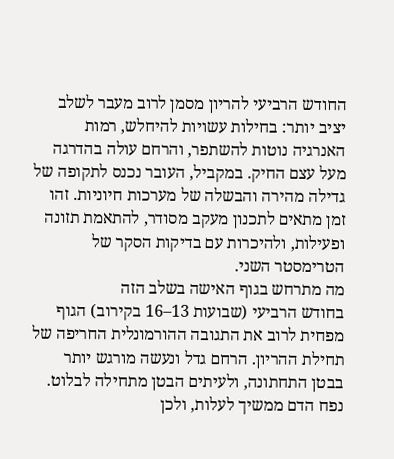החודש הרביעי להריון מסמן לרוב מעבר לשלב יציב יותר: בחילות עשויות להיחלש, רמות האנרגיה נוטות להשתפר, והרחם עולה בהדרגה מעל עצם החיק. במקביל, העובר נכנס לתקופה של גדילה מהירה והבשלה של מערכות חיוניות. זהו זמן מתאים לתכנון מעקב מסודר, להתאמת תזונה ופעילות, ולהיכרות עם בדיקות הסקר של הטרימסטר השני.
מה מתרחש בגוף האישה בשלב הזה
בחודש הרביעי (שבועות 13–16 בקירוב) הגוף מפחית לרוב את התגובה ההורמונלית החריפה של תחילת ההריון. הרחם גדל ונעשה מורגש יותר בבטן התחתונה, ולעיתים הבטן מתחילה לבלוט. נפח הדם ממשיך לעלות, ולכן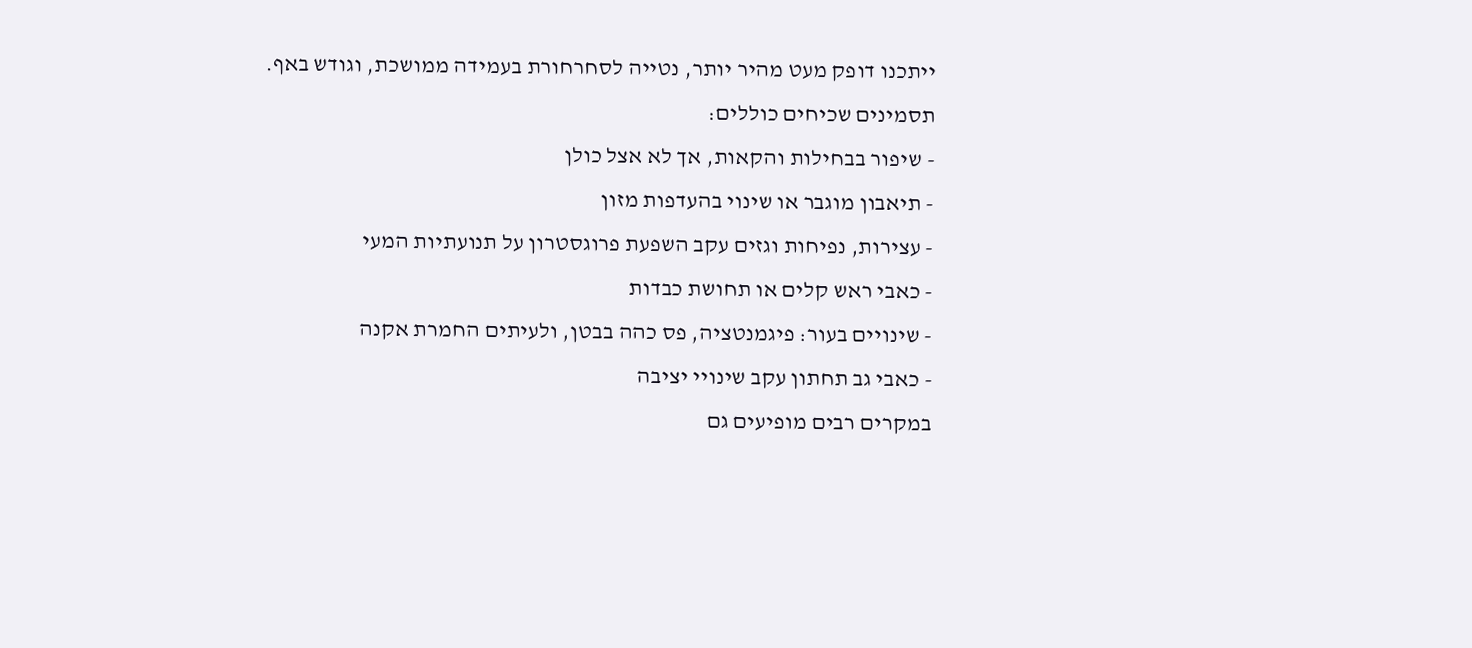ייתכנו דופק מעט מהיר יותר, נטייה לסחרחורת בעמידה ממושכת, וגודש באף.
תסמינים שכיחים כוללים:
- שיפור בבחילות והקאות, אך לא אצל כולן
- תיאבון מוגבר או שינוי בהעדפות מזון
- עצירות, נפיחות וגזים עקב השפעת פרוגסטרון על תנועתיות המעי
- כאבי ראש קלים או תחושת כבדות
- שינויים בעור: פיגמנטציה, פס כהה בבטן, ולעיתים החמרת אקנה
- כאבי גב תחתון עקב שינויי יציבה
במקרים רבים מופיעים גם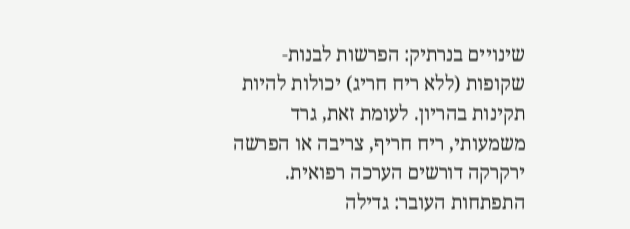שינויים בנרתיק: הפרשות לבנות-שקופות (ללא ריח חריג) יכולות להיות תקינות בהריון. לעומת זאת, גרד משמעותי, ריח חריף, צריבה או הפרשה ירקרקה דורשים הערכה רפואית.
התפתחות העובר: גדילה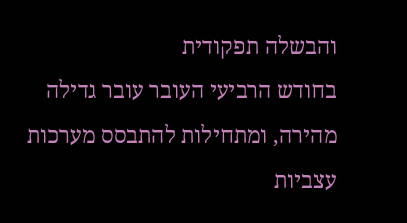והבשלה תפקודית
בחודש הרביעי העובר עובר גדילה מהירה, ומתחילות להתבסס מערכות עצביות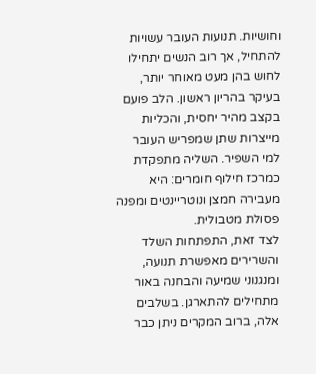וחושיות. תנועות העובר עשויות להתחיל, אך רוב הנשים יתחילו לחוש בהן מעט מאוחר יותר, בעיקר בהריון ראשון. הלב פועם בקצב מהיר יחסית, והכליות מייצרות שתן שמפריש העובר למי השפיר. השליה מתפקדת כמרכז חילוף חומרים: היא מעבירה חמצן ונוטריינטים ומפנה פסולת מטבולית.
לצד זאת, התפתחות השלד והשרירים מאפשרת תנועה, ומנגנוני שמיעה והבחנה באור מתחילים להתארגן. בשלבים אלה, ברוב המקרים ניתן כבר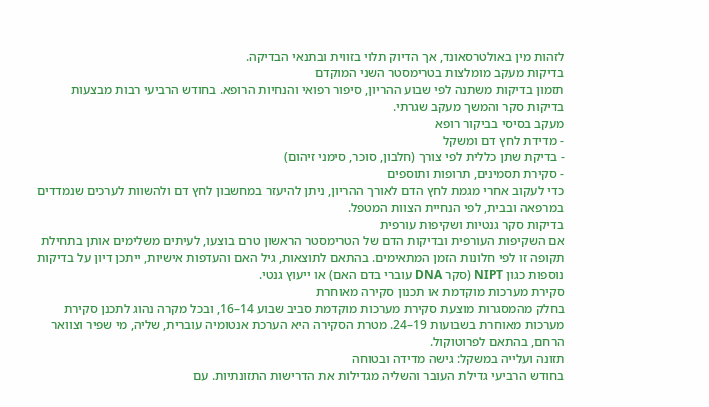לזהות מין באולטרסאונד, אך הדיוק תלוי בזווית ובתנאי הבדיקה.
בדיקות מעקב מומלצות בטרימסטר השני המוקדם
תזמון בדיקות משתנה לפי שבוע ההריון, סיפור רפואי והנחיות הרופא. בחודש הרביעי רבות מבצעות בדיקות סקר והמשך מעקב שגרתי.
מעקב בסיסי בביקור רופא
- מדידת לחץ דם ומשקל
- בדיקת שתן כללית לפי צורך (חלבון, סוכר, סימני זיהום)
- סקירת תסמינים, תרופות ותוספים
כדי לעקוב אחרי מגמת לחץ הדם לאורך ההריון, ניתן להיעזר במחשבון לחץ דם ולהשוות לערכים שנמדדים במרפאה ובבית, לפי הנחיית הצוות המטפל.
בדיקות סקר גנטיות ושקיפות עורפית
אם השקיפות העורפית ובדיקות הדם של הטרימסטר הראשון טרם בוצעו, לעיתים משלימים אותן בתחילת תקופה זו לפי חלונות הזמן המתאימים. בהתאם לתוצאות, גיל האם והעדפות אישיות, ייתכן דיון על בדיקות נוספות כגון NIPT (סקר DNA עוברי בדם האם) או ייעוץ גנטי.
סקירת מערכות מוקדמת או תכנון סקירה מאוחרת
בחלק מהמסגרות מוצעת סקירת מערכות מוקדמת סביב שבוע 14–16, ובכל מקרה נהוג לתכנן סקירת מערכות מאוחרת בשבועות 19–24. מטרת הסקירה היא הערכת אנטומיה עוברית, שליה, מי שפיר וצוואר הרחם, בהתאם לפרוטוקול.
תזונה ועלייה במשקל: גישה מדידה ובטוחה
בחודש הרביעי גדילת העובר והשליה מגדילות את הדרישות התזונתיות. עם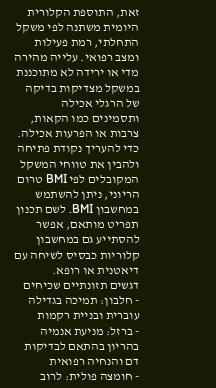זאת, התוספת הקלורית היומית משתנה לפי משקל התחלתי, רמת פעילות ומצב רפואי. עלייה מהירה מדי או ירידה לא מתוכננת במשקל מצדיקות בדיקה של הרגלי אכילה ותסמינים כמו הקאות, צרבות או הפרעות אכילה.
כדי להעריך נקודת פתיחה ולהבין את טווחי המשקל המקובלים לפי BMI טרום הריוני, ניתן להשתמש במחשבון BMI. לשם תכנון תפריט מותאם, אפשר להסתייע גם במחשבון קלוריות כבסיס לשיחה עם דיאטנית או רופא.
דגשים תזונתיים שכיחים
- חלבון: תמיכה בגדילה עוברית ובניית רקמות
- ברזל: מניעת אנמיה בהריון בהתאם לבדיקות דם והנחיה רפואית
- חומצה פולית: לרוב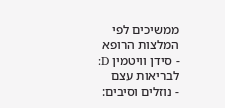ממשיכים לפי המלצות הרופא
- סידן וויטמין D: לבריאות עצם
- נוזלים וסיבים: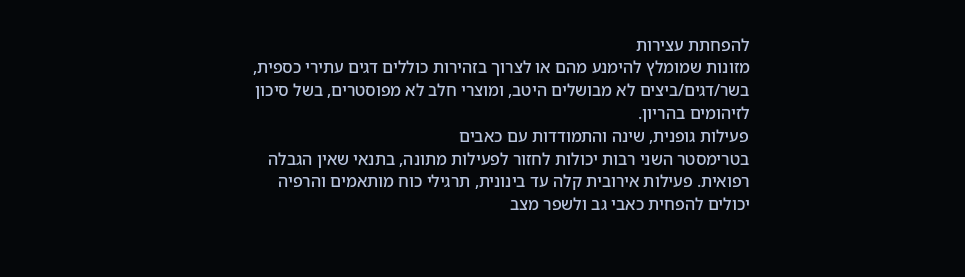להפחתת עצירות
מזונות שמומלץ להימנע מהם או לצרוך בזהירות כוללים דגים עתירי כספית, בשר/דגים/ביצים לא מבושלים היטב, ומוצרי חלב לא מפוסטרים, בשל סיכון לזיהומים בהריון.
פעילות גופנית, שינה והתמודדות עם כאבים
בטרימסטר השני רבות יכולות לחזור לפעילות מתונה, בתנאי שאין הגבלה רפואית. פעילות אירובית קלה עד בינונית, תרגילי כוח מותאמים והרפיה יכולים להפחית כאבי גב ולשפר מצב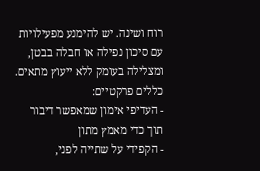רוח ושינה. יש להימנע מפעילויות עם סיכון נפילה או חבלה בבטן, ומצלילה בעומק ללא ייעוץ מתאים.
כללים פרקטיים:
- העדיפי אימון שמאפשר דיבור תוך כדי מאמץ מתון
- הקפידי על שתייה לפני,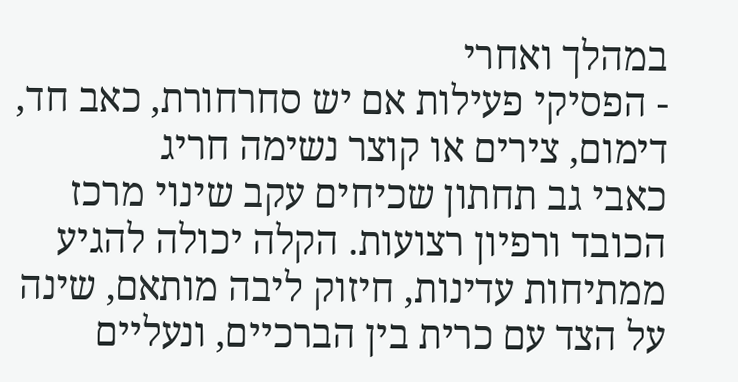במהלך ואחרי
- הפסיקי פעילות אם יש סחרחורת, כאב חד, דימום, צירים או קוצר נשימה חריג
כאבי גב תחתון שכיחים עקב שינוי מרכז הכובד ורפיון רצועות. הקלה יכולה להגיע ממתיחות עדינות, חיזוק ליבה מותאם, שינה על הצד עם כרית בין הברכיים, ונעליים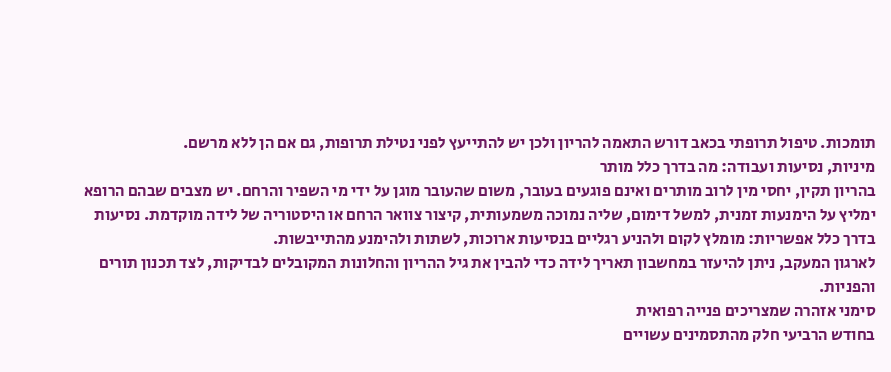תומכות. טיפול תרופתי בכאב דורש התאמה להריון ולכן יש להתייעץ לפני נטילת תרופות, גם אם הן ללא מרשם.
מיניות, נסיעות ועבודה: מה בדרך כלל מותר
בהריון תקין, יחסי מין לרוב מותרים ואינם פוגעים בעובר, משום שהעובר מוגן על ידי מי השפיר והרחם. יש מצבים שבהם הרופא ימליץ על הימנעות זמנית, למשל דימום, שליה נמוכה משמעותית, קיצור צוואר הרחם או היסטוריה של לידה מוקדמת. נסיעות בדרך כלל אפשריות: מומלץ לקום ולהניע רגליים בנסיעות ארוכות, לשתות ולהימנע מהתייבשות.
לארגון המעקב, ניתן להיעזר במחשבון תאריך לידה כדי להבין את גיל ההריון והחלונות המקובלים לבדיקות, לצד תכנון תורים והפניות.
סימני אזהרה שמצריכים פנייה רפואית
בחודש הרביעי חלק מהתסמינים עשויים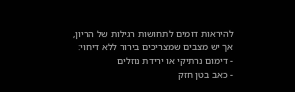להיראות דומים לתחושות רגילות של הריון, אך יש מצבים שמצריכים בירור ללא דיחוי:
- דימום נרתיקי או ירידת נוזלים
- כאב בטן חזק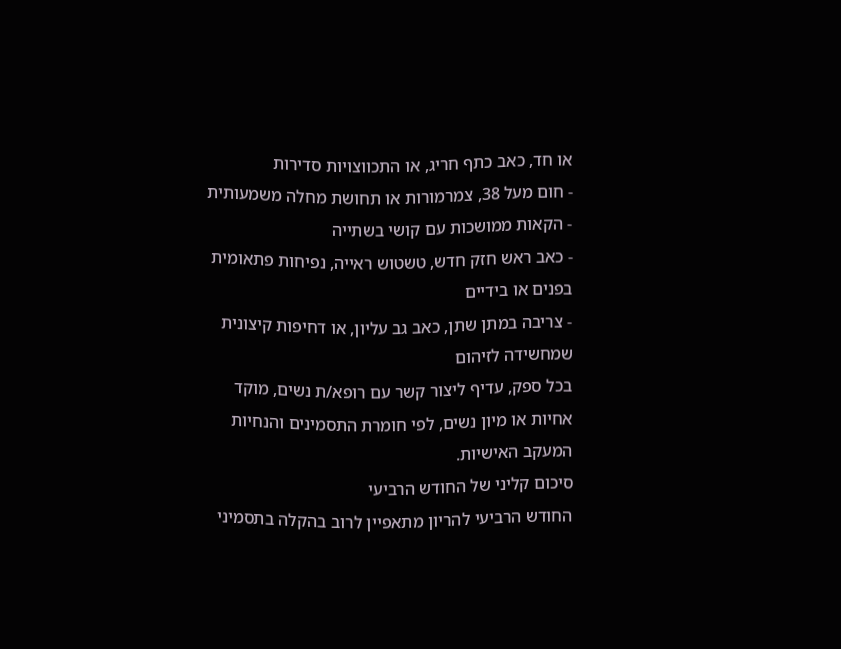או חד, כאב כתף חריג, או התכווצויות סדירות
- חום מעל 38, צמרמורות או תחושת מחלה משמעותית
- הקאות ממושכות עם קושי בשתייה
- כאב ראש חזק חדש, טשטוש ראייה, נפיחות פתאומית בפנים או בידיים
- צריבה במתן שתן, כאב גב עליון, או דחיפות קיצונית שמחשידה לזיהום
בכל ספק, עדיף ליצור קשר עם רופא/ת נשים, מוקד אחיות או מיון נשים, לפי חומרת התסמינים והנחיות המעקב האישיות.
סיכום קליני של החודש הרביעי
החודש הרביעי להריון מתאפיין לרוב בהקלה בתסמיני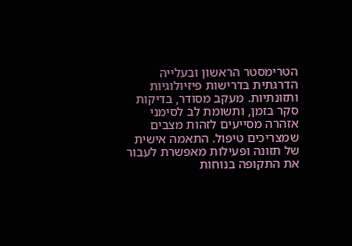הטרימסטר הראשון ובעלייה הדרגתית בדרישות פיזיולוגיות ותזונתיות. מעקב מסודר, בדיקות סקר בזמן, ותשומת לב לסימני אזהרה מסייעים לזהות מצבים שמצריכים טיפול. התאמה אישית של תזונה ופעילות מאפשרת לעבור את התקופה בנוחות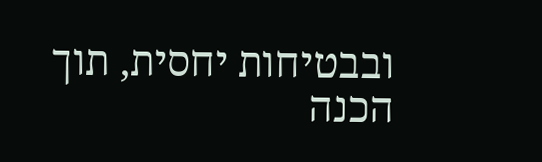ובבטיחות יחסית, תוך הכנה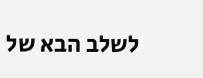לשלב הבא של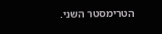הטרימסטר השני.